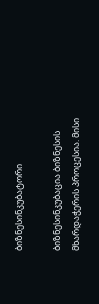ბიზნესინკუბატორი

ბიზნესინკუბაცია ბიზნესის მხარდაჭერის პროცესია. მისი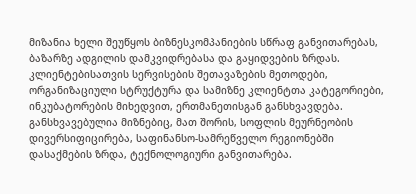მიზანია ხელი შეუწყოს ბიზნესკომპანიების სწრაფ განვითარებას, ბაზარზე ადგილის დამკვიდრებასა და გაყიდვების ზრდას. კლიენტებისათვის სერვისების შეთავაზების მეთოდები, ორგანიზაციული სტრუქტურა და სამიზნე კლიენტთა კატეგორიები, ინკუბატორების მიხედვით, ერთმანეთისგან განსხვავდება. განსხვავებულია მიზნებიც, მათ შორის, სოფლის მეურნეობის დივერსიფიცირება, საფინანსო-სამრეწველო რეგიონებში დასაქმების ზრდა, ტექნოლოგიური განვითარება.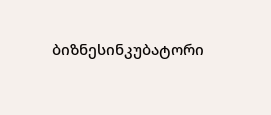ბიზნესინკუბატორი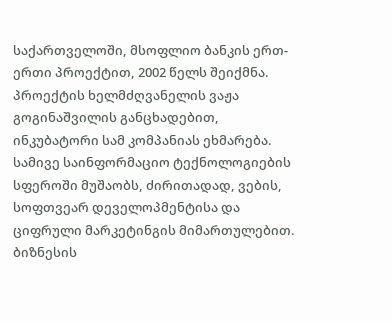საქართველოში, მსოფლიო ბანკის ერთ-ერთი პროექტით, 2002 წელს შეიქმნა. პროექტის ხელმძღვანელის ვაჟა გოგინაშვილის განცხადებით, ინკუბატორი სამ კომპანიას ეხმარება. სამივე საინფორმაციო ტექნოლოგიების სფეროში მუშაობს, ძირითადად, ვების, სოფთვეარ დეველოპმენტისა და ციფრული მარკეტინგის მიმართულებით.
ბიზნესის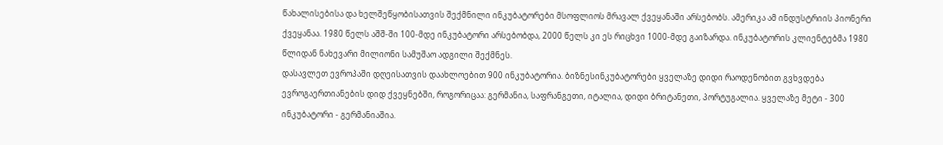წახალისებისა და ხელშეწყობისათვის შექმნილი ინკუბატორები მსოფლიოს მრავალ ქვეყანაში არსებობს. ამერიკა ამ ინდუსტრიის პიონერი ქვეყანაა. 1980 წელს აშშ-ში 100-მდე ინკუბატორი არსებობდა, 2000 წელს კი ეს რიცხვი 1000-მდე გაიზარდა. ინკუბატორის კლიენტებმა 1980 წლიდან ნახევარი მილიონი სამუშაო ადგილი შექმნეს.
დასავლეთ ევროპაში დღეისათვის დაახლოებით 900 ინკუბატორია. ბიზნესინკუბატორები ყველაზე დიდი რაოდენობით გვხვდება ევროგაერთიანების დიდ ქვეყნებში, როგორიცაა: გერმანია, საფრანგეთი, იტალია, დიდი ბრიტანეთი, პორტუგალია. ყველაზე მეტი - 300 ინკუბატორი - გერმანიაშია.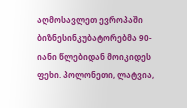აღმოსავლეთ ევროპაში ბიზნესინკუბატორებმა 90-იანი წლებიდან მოიკიდეს ფეხი. პოლონეთი, ლატვია,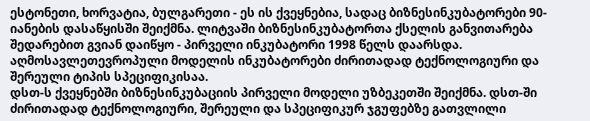ესტონეთი, ხორვატია, ბულგარეთი - ეს ის ქვეყნებია, სადაც ბიზნესინკუბატორები 90-იანების დასაწყისში შეიქმნა. ლიტვაში ბიზნესინკუბატორთა ქსელის განვითარება შედარებით გვიან დაიწყო - პირველი ინკუბატორი 1998 წელს დაარსდა. აღმოსავლეთევროპული მოდელის ინკუბატორები ძირითადად ტექნოლოგიური და შერეული ტიპის სპეციფიკისაა.
დსთ-ს ქვეყნებში ბიზნესინკუბაციის პირველი მოდელი უზბეკეთში შეიქმნა. დსთ-ში ძირითადად ტექნოლოგიური, შერეული და სპეციფიკურ ჯგუფებზე გათვლილი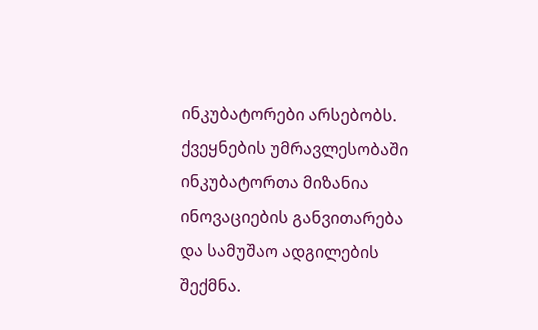ინკუბატორები არსებობს. ქვეყნების უმრავლესობაში ინკუბატორთა მიზანია ინოვაციების განვითარება და სამუშაო ადგილების შექმნა.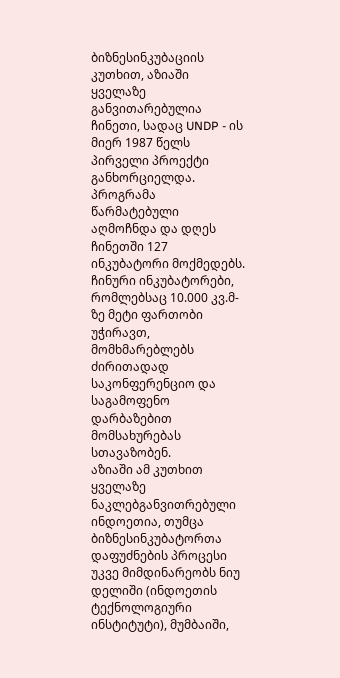ბიზნესინკუბაციის კუთხით, აზიაში ყველაზე განვითარებულია ჩინეთი, სადაც UNDP - ის მიერ 1987 წელს პირველი პროექტი განხორციელდა. პროგრამა წარმატებული აღმოჩნდა და დღეს ჩინეთში 127 ინკუბატორი მოქმედებს. ჩინური ინკუბატორები, რომლებსაც 10.000 კვ.მ-ზე მეტი ფართობი უჭირავთ, მომხმარებლებს ძირითადად საკონფერენციო და საგამოფენო დარბაზებით მომსახურებას სთავაზობენ.
აზიაში ამ კუთხით ყველაზე ნაკლებგანვითრებული ინდოეთია, თუმცა ბიზნესინკუბატორთა დაფუძნების პროცესი უკვე მიმდინარეობს ნიუ დელიში (ინდოეთის ტექნოლოგიური ინსტიტუტი), მუმბაიში,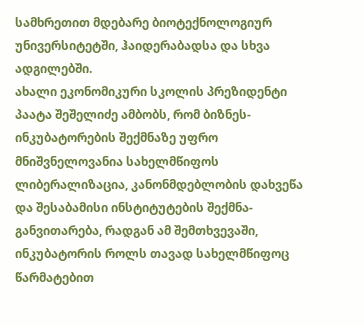სამხრეთით მდებარე ბიოტექნოლოგიურ უნივერსიტეტში, ჰაიდერაბადსა და სხვა ადგილებში.
ახალი ეკონომიკური სკოლის პრეზიდენტი პაატა შეშელიძე ამბობს, რომ ბიზნეს-ინკუბატორების შექმნაზე უფრო მნიშვნელოვანია სახელმწიფოს ლიბერალიზაცია, კანონმდებლობის დახვეწა და შესაბამისი ინსტიტუტების შექმნა-განვითარება, რადგან ამ შემთხვევაში, ინკუბატორის როლს თავად სახელმწიფოც წარმატებით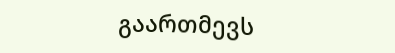გაართმევს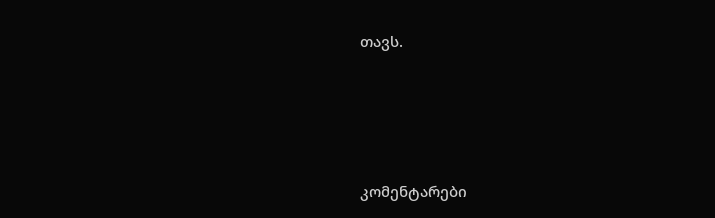თავს.




კომენტარები